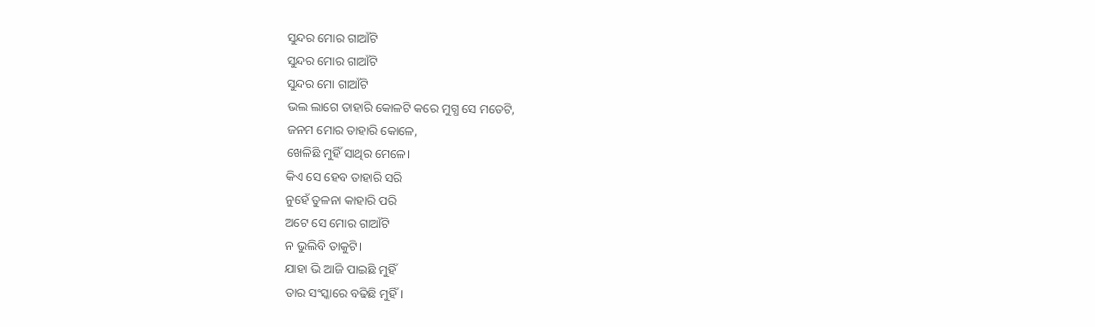ସୁନ୍ଦର ମୋର ଗାଆଁଟି
ସୁନ୍ଦର ମୋର ଗାଆଁଟି
ସୁନ୍ଦର ମୋ ଗାଆଁଟି
ଭଲ ଲାଗେ ତାହାରି କୋଳଟି କରେ ମୁଗ୍ଧ ସେ ମତେଟି,
ଜନମ ମୋର ତାହାରି କୋଳେ,
ଖେଳିଛି ମୁହିଁ ସାଥିର ମେଳେ।
କିଏ ସେ ହେବ ତାହାରି ସରି
ନୁହେଁ ତୁଳନା କାହାରି ପରି
ଅଟେ ସେ ମୋର ଗାଆଁଟି
ନ ଭୁଲିବି ତାକୁଟି।
ଯାହା ଭି ଆଜି ପାଇଛି ମୁହିଁ
ତାର ସଂସ୍କାରେ ବଢିଛି ମୁହିଁ।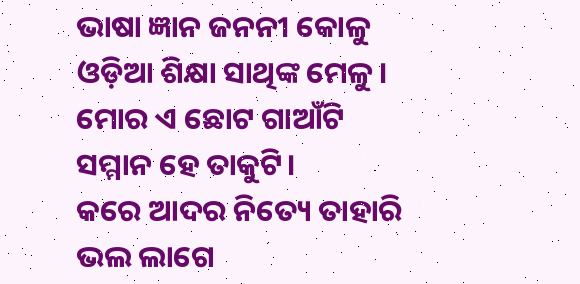ଭାଷା ଜ୍ଞାନ ଜନନୀ କୋଳୁ
ଓଡ଼ିଆ ଶିକ୍ଷା ସାଥିଙ୍କ ମେଳୁ।
ମୋର ଏ ଛୋଟ ଗାଆଁଟି
ସମ୍ମାନ ହେ ତାକୁଟି।
କରେ ଆଦର ନିତ୍ୟେ ତାହାରି
ଭଲ ଲାଗେ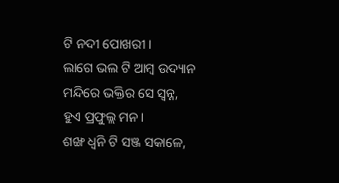ଟି ନଦୀ ପୋଖରୀ।
ଲାଗେ ଭଲ ଟି ଆମ୍ବ ଉଦ୍ୟାନ
ମନ୍ଦିରେ ଭକ୍ତିର ସେ ସ୍ବନ୍ନ,
ହୁଏ ପ୍ରଫୁଲ୍ଲ ମନ।
ଶଙ୍ଖ ଧ୍ବନି ଟି ସଞ୍ଜ ସକାଳେ,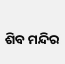ଶିବ ମନ୍ଦିର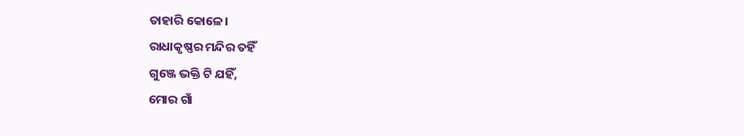ତାହାରି କୋଳେ।
ରାଧାକୃଷ୍ଣର ମନ୍ଦିର ତହିଁ
ଗୁଞ୍ଜେ ଭକ୍ତି ଟି ଯହିଁ,
ମୋର ଗାଁ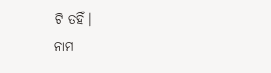ଟି ତହିଁ।
ନାମ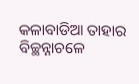କଳାବାଡିଆ ତାହାର
ବିଚ୍ଛନ୍ନାଚଳେ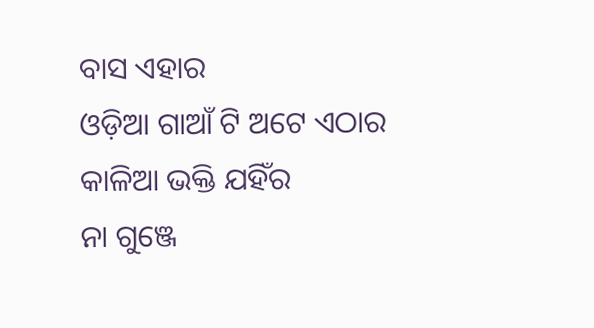ବାସ ଏହାର
ଓଡ଼ିଆ ଗାଆଁ ଟି ଅଟେ ଏଠାର
କାଳିଆ ଭକ୍ତି ଯହିଁର
ନା ଗୁଞ୍ଜେ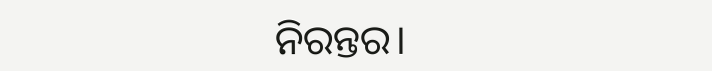ନିରନ୍ତର।